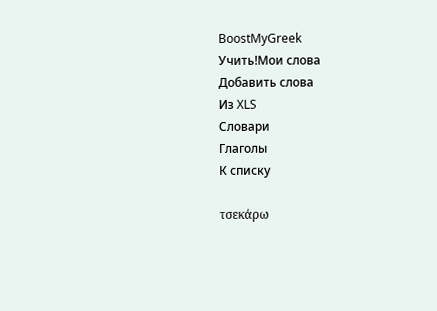BoostMyGreek
Учить!Мои слова
Добавить слова
Из XLS
Словари
Глаголы
К списку

τσεκάρω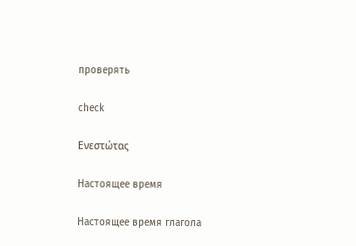проверять

check

Ενεστώτας

Настоящее время

Настоящее время глагола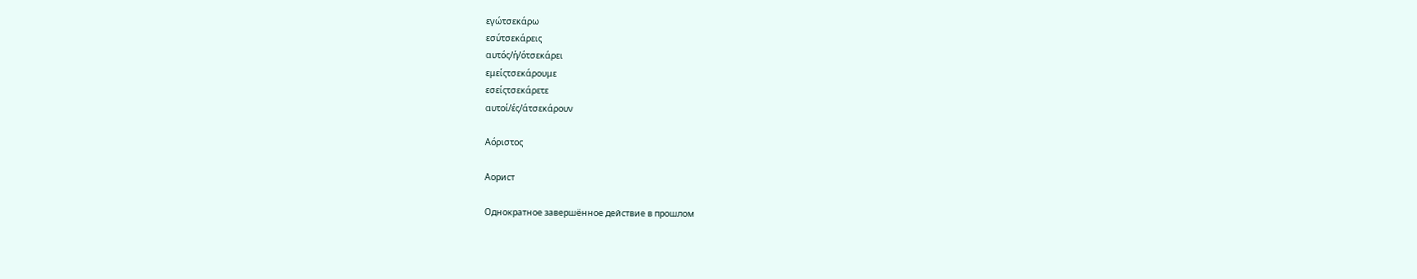εγώτσεκάρω
εσύτσεκάρεις
αυτός/ή/ότσεκάρει
εμείςτσεκάρουμε
εσείςτσεκάρετε
αυτοί/ές/άτσεκάρουν

Αόριστος

Аорист

Однократное завершённое действие в прошлом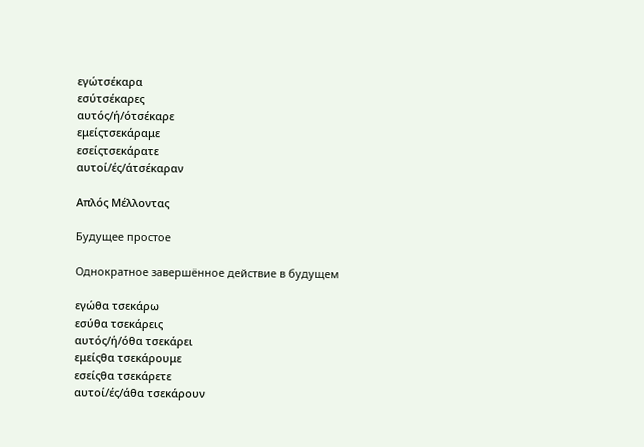εγώτσέκαρα
εσύτσέκαρες
αυτός/ή/ότσέκαρε
εμείςτσεκάραμε
εσείςτσεκάρατε
αυτοί/ές/άτσέκαραν

Απλός Μέλλοντας

Будущее простое

Однократное завершённое действие в будущем

εγώθα τσεκάρω
εσύθα τσεκάρεις
αυτός/ή/όθα τσεκάρει
εμείςθα τσεκάρουμε
εσείςθα τσεκάρετε
αυτοί/ές/άθα τσεκάρουν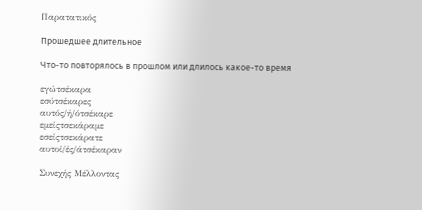Παρατατικός

Прошедшее длительное

Что-то повторялось в прошлом или длилось какое-то время

εγώτσέκαρα
εσύτσέκαρες
αυτός/ή/ότσέκαρε
εμείςτσεκάραμε
εσείςτσεκάρατε
αυτοί/ές/άτσέκαραν

Συνεχής Μέλλοντας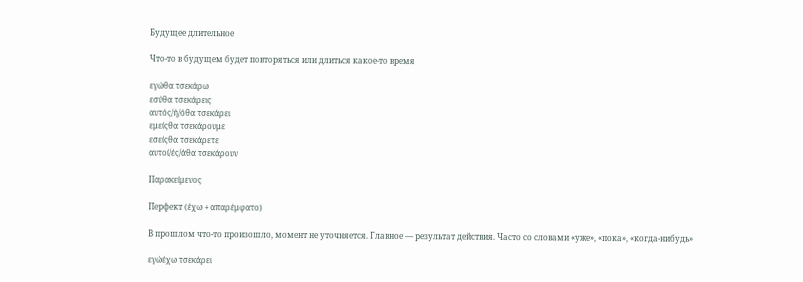Будущее длительное

Что-то в будущем будет повторяться или длиться какое-то время

εγώθα τσεκάρω
εσύθα τσεκάρεις
αυτός/ή/όθα τσεκάρει
εμείςθα τσεκάρουμε
εσείςθα τσεκάρετε
αυτοί/ές/άθα τσεκάρουν

Παρακείμενος

Перфект (έχω + απαρέμφατο)

В прошлом что-то произошло, момент не уточняется. Главное — результат действия. Часто со словами «уже», «пока», «когда-нибудь»

εγώέχω τσεκάρει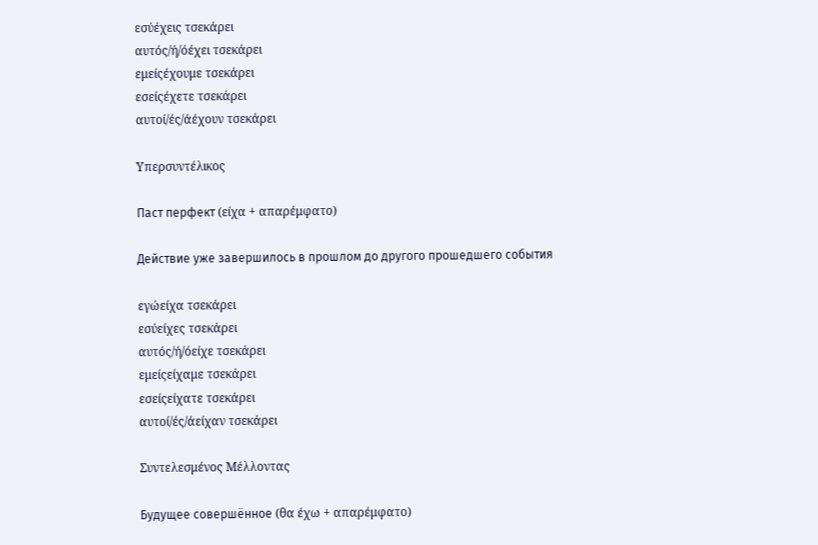εσύέχεις τσεκάρει
αυτός/ή/όέχει τσεκάρει
εμείςέχουμε τσεκάρει
εσείςέχετε τσεκάρει
αυτοί/ές/άέχουν τσεκάρει

Υπερσυντέλικος

Паст перфект (είχα + απαρέμφατο)

Действие уже завершилось в прошлом до другого прошедшего события

εγώείχα τσεκάρει
εσύείχες τσεκάρει
αυτός/ή/όείχε τσεκάρει
εμείςείχαμε τσεκάρει
εσείςείχατε τσεκάρει
αυτοί/ές/άείχαν τσεκάρει

Συντελεσμένος Μέλλοντας

Будущее совершённое (θα έχω + απαρέμφατο)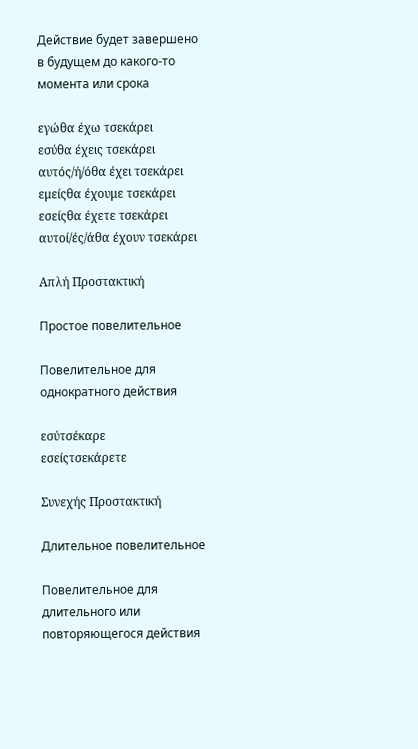Действие будет завершено в будущем до какого-то момента или срока

εγώθα έχω τσεκάρει
εσύθα έχεις τσεκάρει
αυτός/ή/όθα έχει τσεκάρει
εμείςθα έχουμε τσεκάρει
εσείςθα έχετε τσεκάρει
αυτοί/ές/άθα έχουν τσεκάρει

Απλή Προστακτική

Простое повелительное

Повелительное для однократного действия

εσύτσέκαρε
εσείςτσεκάρετε

Συνεχής Προστακτική

Длительное повелительное

Повелительное для длительного или повторяющегося действия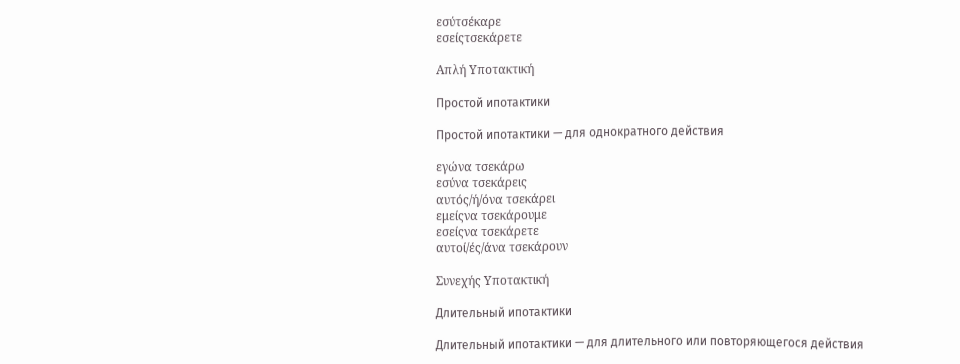εσύτσέκαρε
εσείςτσεκάρετε

Απλή Υποτακτική

Простой ипотактики

Простой ипотактики — для однократного действия

εγώνα τσεκάρω
εσύνα τσεκάρεις
αυτός/ή/όνα τσεκάρει
εμείςνα τσεκάρουμε
εσείςνα τσεκάρετε
αυτοί/ές/άνα τσεκάρουν

Συνεχής Υποτακτική

Длительный ипотактики

Длительный ипотактики — для длительного или повторяющегося действия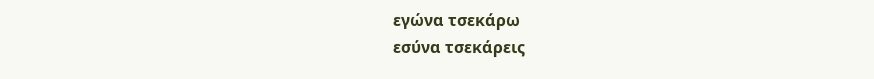εγώνα τσεκάρω
εσύνα τσεκάρεις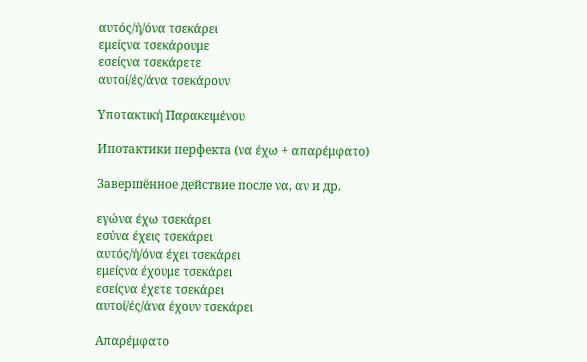αυτός/ή/όνα τσεκάρει
εμείςνα τσεκάρουμε
εσείςνα τσεκάρετε
αυτοί/ές/άνα τσεκάρουν

Υποτακτική Παρακειμένου

Ипотактики перфекта (να έχω + απαρέμφατο)

Завершённое действие после να, αν и др.

εγώνα έχω τσεκάρει
εσύνα έχεις τσεκάρει
αυτός/ή/όνα έχει τσεκάρει
εμείςνα έχουμε τσεκάρει
εσείςνα έχετε τσεκάρει
αυτοί/ές/άνα έχουν τσεκάρει

Απαρέμφατο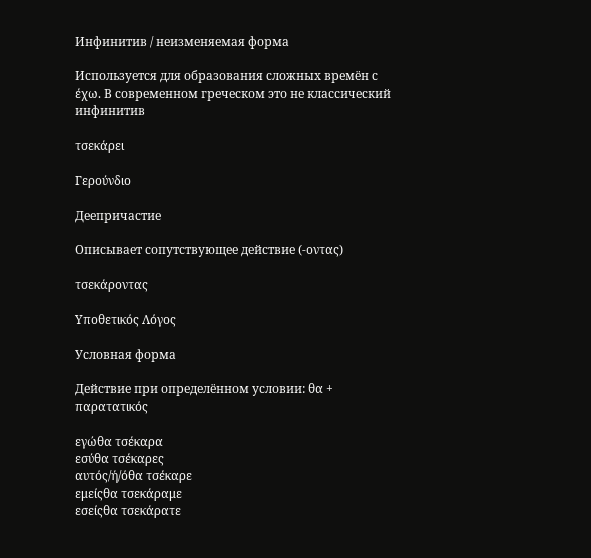Инфинитив / неизменяемая форма

Используется для образования сложных времён с έχω. В современном греческом это не классический инфинитив

τσεκάρει

Γερούνδιο

Деепричастие

Описывает сопутствующее действие (-οντας)

τσεκάροντας

Υποθετικός Λόγος

Условная форма

Действие при определённом условии: θα + παρατατικός

εγώθα τσέκαρα
εσύθα τσέκαρες
αυτός/ή/όθα τσέκαρε
εμείςθα τσεκάραμε
εσείςθα τσεκάρατε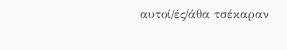αυτοί/ές/άθα τσέκαραν